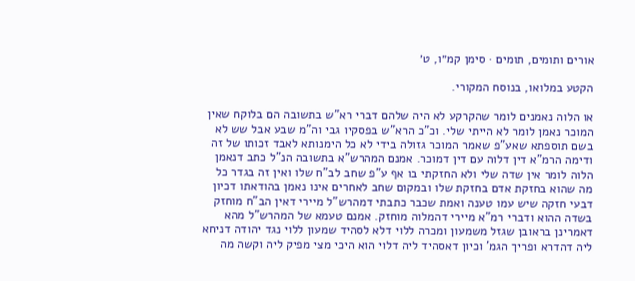אורים ותומים, תומים · סימן קמ״ו, ט׳

הקטע במלואו, בנוסח המקורי.

או הלוה נאמנים לומר שהקרקע לא היה שלהם דברי רא"ש בתשובה הם בלוקח שאין המוכר נאמן לומר לא הייתי שלי. וכ"כ הרא"ש בפסקיו גבי וה"מ שבע אבל שש לא בשם תוספתא שאע"פ שאמר המוכר גזולה בידי לא כל הימנותא לאבד זכותו של זה ודימה הרמ"א דין דלוה עם דין דמוכר. אמנם המהרש"א בתשובה הנ"ל כתב דנאמן הלוה לומר אין שדה שלי ולא החזקתי בו אף ע"פ שחב לב"ח שלו ואין זה בגדר כל מה שהוא בחזקת אדם בחזקת שלו ובמקום שחב לאחרים אינו נאמן בהודאתו דכיון דבעי חזקה שיש עמו טענה ואמת שכבר כתבתי דמהרש"ל מיירי דאין הב"ח מוחזק בשדה ההוא ודברי רמ"א מיירי דהמלוה מוחזק. אמנם טעמא של המהרש"ל מהא דאמרינן בראובן שגזל משמעון ומכרה ללוי דלא לסהיד שמעון ללוי נגד יהודה דניחא ליה דהדרא ופריך הגמ' וכיון דאסהיד ליה דלוי הוא היכי מצי מפיק ליה וקשה מה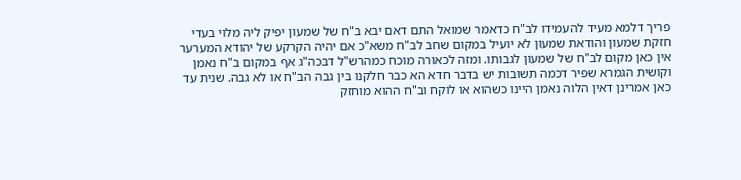פריך דלמא מעיד להעמידו לב"ח כדאמר שמואל התם דאם יבא ב"ח של שמעון יפיק ליה מלוי בעדי חזקת שמעון והודאת שמעון לא יועיל במקום שחב לב"ח משא"כ אם יהיה הקרקע של יהודא המערער אין כאן מקום לב"ח של שמעון לגבותו. ומזה לכאורה מוכח כמהרש"ל דבכה"ג אף במקום ב"ח נאמן וקושית הגמרא שפיר דכמה תשובות יש בדבר חדא הא כבר חלקנו בין גבה הב"ח או לא גבה. שנית עד כאן אמרינן דאין הלוה נאמן היינו כשהוא או לוקח וב"ח ההוא מוחזק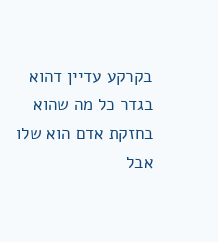בקרקע עדיין דהוא בגדר כל מה שהוא בחזקת אדם הוא שלו אבל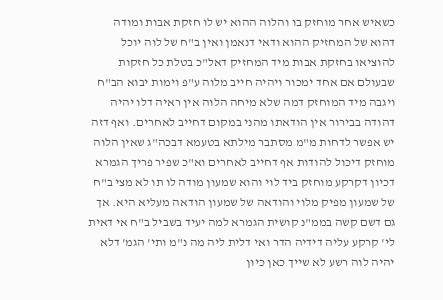כשאיש אחר מוחזק בו והלוה ההוא יש לו חזקת אבות ומודה דהוא של המחזיק ההוא ודאי דנאמן ואין ב"ח של לוה יוכל להוציאו בחזקת אבות מיד המחזיק דאל"כ בטלת כל חזקות שבעולם אם אחד ימכור ויהיה חייב מלוה ע"פ וימות יבוא הב"ח ויגבה מיד המוחזק דמה שלא מיחה הלוה אין ראיה דלו יהיה דהודה בבירור אין הודאתו מהני במקום דחייב לאחרים. ואף דזה יש אפשר לדחות מ"מ מסתבר מילתא בטעמא דבכה"ג שאין הלוה מוחזק דיכול להודות אף דחייב לאחרים וא"כ שפיר פריך הגמרא דכיון דקרקע מוחזק ביד לוי והוא שמעון מודה לו תו לא מצי ב"ח של שמעון מפיק מלוי והודאה של שמעון הודאה מעליא היא. אך גם דשם קשה בממ"נ קושית הגמרא למה יעיד בשביל ב"ח אי דאית לי' קרקע עליה דידיה הדר ואי דלית ליה מה נ"מ ותי' הגמ' דלא יהיה לוה רשע לא שייך כאן כיון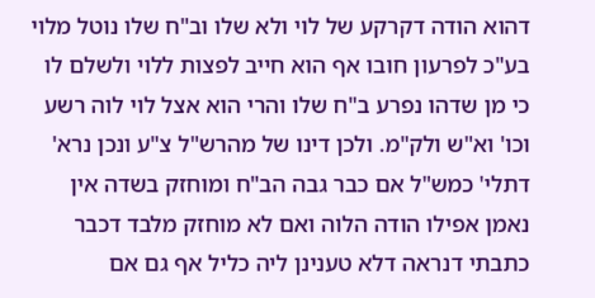דהוא הודה דקרקע של לוי ולא שלו וב"ח שלו נוטל מלוי בע"כ לפרעון חובו אף הוא חייב לפצות ללוי ולשלם לו כי מן שדהו נפרע ב"ח שלו והרי הוא אצל לוי לוה רשע וכו' וא"ש ולק"מ. ולכן דינו של מהרש"ל צ"ע ונכן נרא' דתלי' כמש"ל אם כבר גבה הב"ח ומוחזק בשדה אין נאמן אפילו הודה הלוה ואם לא מוחזק מלבד דכבר כתבתי דנראה דלא טענינן ליה כליל אף גם אם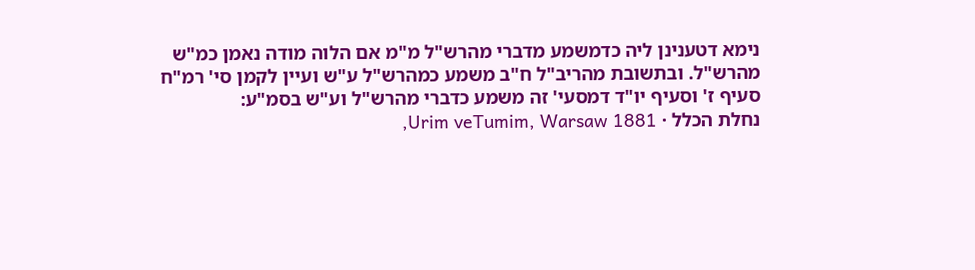נימא דטענינן ליה כדמשמע מדברי מהרש"ל מ"מ אם הלוה מודה נאמן כמ"ש מהרש"ל. ובתשובת מהריב"ל ח"ב משמע כמהרש"ל ע"ש ועיין לקמן סי' רמ"ח סעיף ז' וסעיף יו"ד דמסעי' זה משמע כדברי מהרש"ל וע"ש בסמ"ע:
נחלת הכלל · Urim veTumim, Warsaw 1881,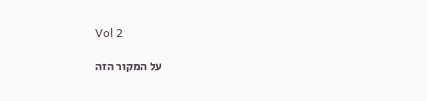Vol 2

על המקור הזה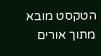הטקסט מובא מתוך אורים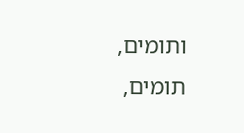ותומים, תומים,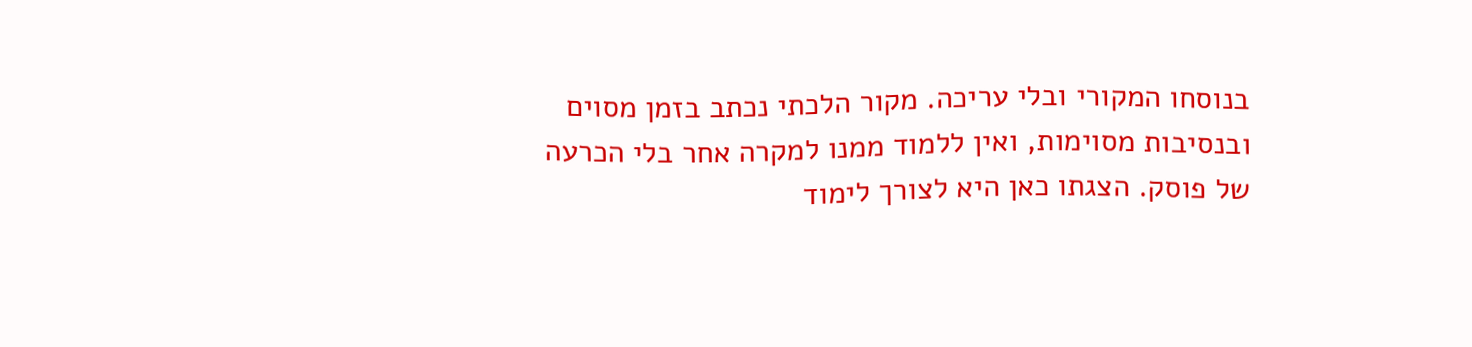בנוסחו המקורי ובלי עריכה. מקור הלכתי נכתב בזמן מסוים ובנסיבות מסוימות, ואין ללמוד ממנו למקרה אחר בלי הכרעה של פוסק. הצגתו כאן היא לצורך לימוד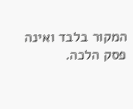המקור בלבד ואינה פסק הלכה.